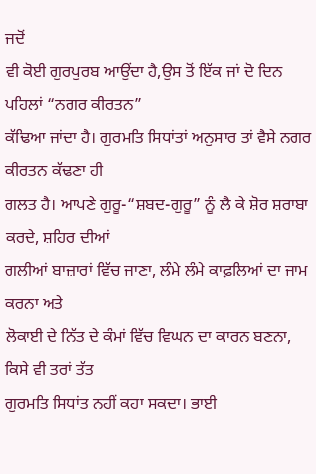ਜਦੋਂ
ਵੀ ਕੋਈ ਗੁਰਪੁਰਬ ਆਉਂਦਾ ਹੈ,ਉਸ ਤੋਂ ਇੱਕ ਜਾਂ ਦੋ ਦਿਨ ਪਹਿਲਾਂ “ਨਗਰ ਕੀਰਤਨ”
ਕੱਢਿਆ ਜਾਂਦਾ ਹੈ। ਗੁਰਮਤਿ ਸਿਧਾਂਤਾਂ ਅਨੁਸਾਰ ਤਾਂ ਵੈਸੇ ਨਗਰ ਕੀਰਤਨ ਕੱਢਣਾ ਹੀ
ਗਲਤ ਹੈ। ਆਪਣੇ ਗੁਰੂ-“ਸ਼ਬਦ-ਗੁਰੂ” ਨੂੰ ਲੈ ਕੇ ਸ਼ੋਰ ਸ਼ਰਾਬਾ ਕਰਦੇ, ਸ਼ਹਿਰ ਦੀਆਂ
ਗਲੀਆਂ ਬਾਜ਼ਾਰਾਂ ਵਿੱਚ ਜਾਣਾ, ਲੰਮੇ ਲੰਮੇ ਕਾਫ਼ਲਿਆਂ ਦਾ ਜਾਮ ਕਰਨਾ ਅਤੇ
ਲੋਕਾਈ ਦੇ ਨਿੱਤ ਦੇ ਕੰਮਾਂ ਵਿੱਚ ਵਿਘਨ ਦਾ ਕਾਰਨ ਬਣਨਾ, ਕਿਸੇ ਵੀ ਤਰਾਂ ਤੱਤ
ਗੁਰਮਤਿ ਸਿਧਾਂਤ ਨਹੀਂ ਕਹਾ ਸਕਦਾ। ਭਾਈ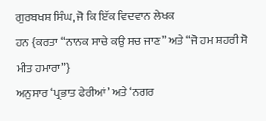ਗੁਰਬਖਸ਼ ਸਿੰਘ, ਜੋ ਕਿ ਇੱਕ ਵਿਦਵਾਨ ਲੇਖਕ
ਹਨ {ਕਰਤਾ “ਨਾਨਕ ਸਾਚੇ ਕਉ ਸਚ ਜਾਣ” ਅਤੇ “ਜੋ ਹਮ ਸ਼ਹਰੀ ਸੋ ਮੀਤ ਹਮਾਰਾ”}
ਅਨੁਸਾਰ ‘ਪ੍ਰਭਾਤ ਫੇਰੀਆਂ’ ਅਤੇ ‘ਨਗਰ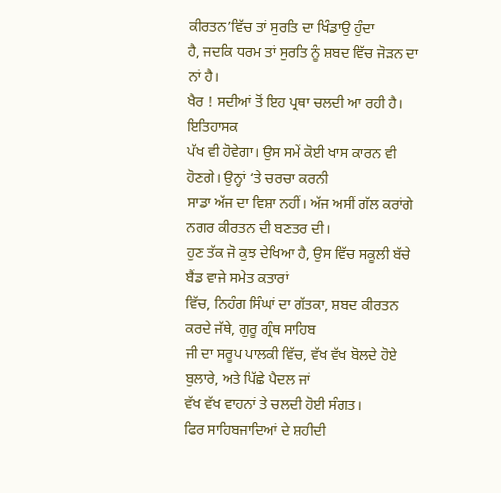ਕੀਰਤਨ’ਵਿੱਚ ਤਾਂ ਸੁਰਤਿ ਦਾ ਖਿੰਡਾਉ ਹੁੰਦਾ
ਹੈ, ਜਦਕਿ ਧਰਮ ਤਾਂ ਸੁਰਤਿ ਨੂੰ ਸ਼ਬਦ ਵਿੱਚ ਜੋੜਨ ਦਾ ਨਾਂ ਹੈ।
ਖੈਰ ! ਸਦੀਆਂ ਤੋਂ ਇਹ ਪ੍ਰਥਾ ਚਲਦੀ ਆ ਰਹੀ ਹੈ। ਇਤਿਹਾਸਕ
ਪੱਖ ਵੀ ਹੋਵੇਗਾ। ਉਸ ਸਮੇਂ ਕੋਈ ਖਾਸ ਕਾਰਨ ਵੀ ਹੋਣਗੇ। ਉਨ੍ਹਾਂ ‘ਤੇ ਚਰਚਾ ਕਰਨੀ
ਸਾਡਾ ਅੱਜ ਦਾ ਵਿਸ਼ਾ ਨਹੀਂ। ਅੱਜ ਅਸੀਂ ਗੱਲ ਕਰਾਂਗੇ ਨਗਰ ਕੀਰਤਨ ਦੀ ਬਣਤਰ ਦੀ।
ਹੁਣ ਤੱਕ ਜੋ ਕੁਝ ਦੇਖਿਆ ਹੈ, ਉਸ ਵਿੱਚ ਸਕੂਲੀ ਬੱਚੇ ਬੈਂਡ ਵਾਜੇ ਸਮੇਤ ਕਤਾਰਾਂ
ਵਿੱਚ, ਨਿਹੰਗ ਸਿੰਘਾਂ ਦਾ ਗੱਤਕਾ, ਸ਼ਬਦ ਕੀਰਤਨ ਕਰਦੇ ਜੱਥੇ, ਗੁਰੂ ਗ੍ਰੰਥ ਸਾਹਿਬ
ਜੀ ਦਾ ਸਰੂਪ ਪਾਲਕੀ ਵਿੱਚ, ਵੱਖ ਵੱਖ ਬੋਲਦੇ ਹੋਏ ਬੁਲਾਰੇ, ਅਤੇ ਪਿੱਛੇ ਪੈਦਲ ਜਾਂ
ਵੱਖ ਵੱਖ ਵਾਹਨਾਂ ਤੇ ਚਲਦੀ ਹੋਈ ਸੰਗਤ।
ਫਿਰ ਸਾਹਿਬਜਾਦਿਆਂ ਦੇ ਸ਼ਹੀਦੀ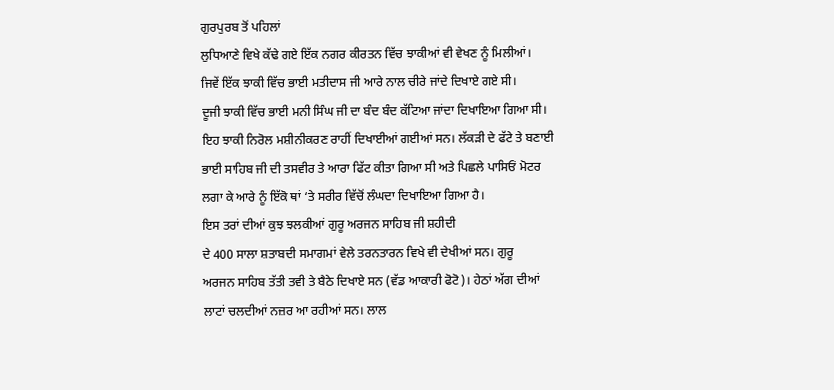ਗੁਰਪੁਰਬ ਤੋਂ ਪਹਿਲਾਂ
ਲੁਧਿਆਣੇ ਵਿਖੇ ਕੱਢੇ ਗਏ ਇੱਕ ਨਗਰ ਕੀਰਤਨ ਵਿੱਚ ਝਾਕੀਆਂ ਵੀ ਵੇਖਣ ਨੂੰ ਮਿਲੀਆਂ।
ਜਿਵੇਂ ਇੱਕ ਝਾਕੀ ਵਿੱਚ ਭਾਈ ਮਤੀਦਾਸ ਜੀ ਆਰੇ ਨਾਲ ਚੀਰੇ ਜਾਂਦੇ ਦਿਖਾਏ ਗਏ ਸੀ।
ਦੂਜੀ ਝਾਕੀ ਵਿੱਚ ਭਾਈ ਮਨੀ ਸਿੰਘ ਜੀ ਦਾ ਬੰਦ ਬੰਦ ਕੱਟਿਆ ਜਾਂਦਾ ਦਿਖਾਇਆ ਗਿਆ ਸੀ।
ਇਹ ਝਾਕੀ ਨਿਰੋਲ ਮਸ਼ੀਨੀਕਰਣ ਰਾਹੀਂ ਦਿਖਾਈਆਂ ਗਈਆਂ ਸਨ। ਲੱਕੜੀ ਦੇ ਫੱਟੇ ਤੇ ਬਣਾਈ
ਭਾਈ ਸਾਹਿਬ ਜੀ ਦੀ ਤਸਵੀਰ ਤੇ ਆਰਾ ਫਿੱਟ ਕੀਤਾ ਗਿਆ ਸੀ ਅਤੇ ਪਿਛਲੇ ਪਾਸਿਓਂ ਮੋਟਰ
ਲਗਾ ਕੇ ਆਰੇ ਨੂੰ ਇੱਕੋ ਥਾਂ ‘ਤੇ ਸਰੀਰ ਵਿੱਚੋਂ ਲੰਘਦਾ ਦਿਖਾਇਆ ਗਿਆ ਹੈ।
ਇਸ ਤਰਾਂ ਦੀਆਂ ਕੁਝ ਝਲਕੀਆਂ ਗੁਰੂ ਅਰਜਨ ਸਾਹਿਬ ਜੀ ਸ਼ਹੀਦੀ
ਦੇ 400 ਸਾਲਾ ਸ਼ਤਾਬਦੀ ਸਮਾਗਮਾਂ ਵੇਲੇ ਤਰਨਤਾਰਨ ਵਿਖੇ ਵੀ ਦੇਖੀਆਂ ਸਨ। ਗੁਰੂ
ਅਰਜਨ ਸਾਹਿਬ ਤੱਤੀ ਤਵੀ ਤੇ ਬੈਠੇ ਦਿਖਾਏ ਸਨ (ਵੱਡ ਆਕਾਰੀ ਫੋਟੋ)। ਹੇਠਾਂ ਅੱਗ ਦੀਆਂ
ਲਾਟਾਂ ਚਲਦੀਆਂ ਨਜ਼ਰ ਆ ਰਹੀਆਂ ਸਨ। ਲਾਲ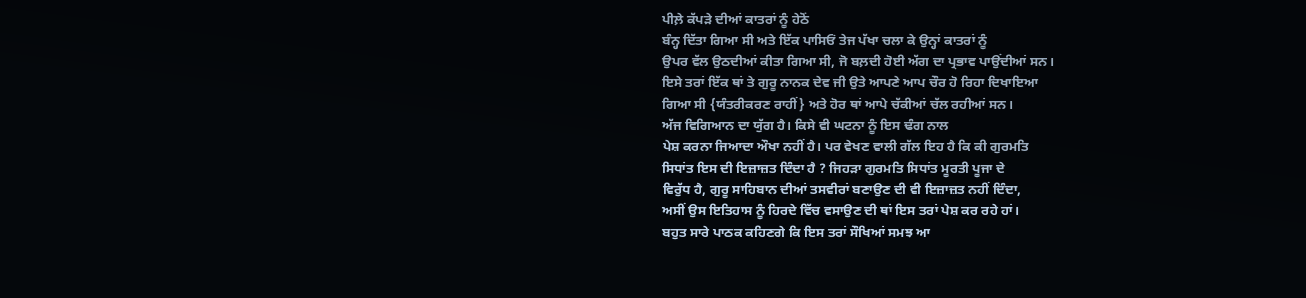ਪੀਲ਼ੇ ਕੱਪੜੇ ਦੀਆਂ ਕਾਤਰਾਂ ਨੂੰ ਹੇਠੋਂ
ਬੰਨ੍ਹ ਦਿੱਤਾ ਗਿਆ ਸੀ ਅਤੇ ਇੱਕ ਪਾਸਿਓਂ ਤੇਜ ਪੱਖਾ ਚਲਾ ਕੇ ਉਨ੍ਹਾਂ ਕਾਤਰਾਂ ਨੂੰ
ਉਪਰ ਵੱਲ ਉਠਦੀਆਂ ਕੀਤਾ ਗਿਆ ਸੀ, ਜੋ ਬਲ਼ਦੀ ਹੋਈ ਅੱਗ ਦਾ ਪ੍ਰਭਾਵ ਪਾਉਂਦੀਆਂ ਸਨ।
ਇਸੇ ਤਰਾਂ ਇੱਕ ਥਾਂ ਤੇ ਗੁਰੂ ਨਾਨਕ ਦੇਵ ਜੀ ਉਤੇ ਆਪਣੇ ਆਪ ਚੌਰ ਹੋ ਰਿਹਾ ਦਿਖਾਇਆ
ਗਿਆ ਸੀ {ਯੰਤਰੀਕਰਣ ਰਾਹੀਂ} ਅਤੇ ਹੋਰ ਥਾਂ ਆਪੇ ਚੱਕੀਆਂ ਚੱਲ ਰਹੀਆਂ ਸਨ।
ਅੱਜ ਵਿਗਿਆਨ ਦਾ ਯੁੱਗ ਹੈ। ਕਿਸੇ ਵੀ ਘਟਨਾ ਨੂੰ ਇਸ ਢੰਗ ਨਾਲ
ਪੇਸ਼ ਕਰਨਾ ਜਿਆਦਾ ਔਖਾ ਨਹੀਂ ਹੈ। ਪਰ ਵੇਖਣ ਵਾਲੀ ਗੱਲ ਇਹ ਹੈ ਕਿ ਕੀ ਗੁਰਮਤਿ
ਸਿਧਾਂਤ ਇਸ ਦੀ ਇਜ਼ਾਜ਼ਤ ਦਿੰਦਾ ਹੈ ? ਜਿਹੜਾ ਗੁਰਮਤਿ ਸਿਧਾਂਤ ਮੂਰਤੀ ਪੂਜਾ ਦੇ
ਵਿਰੁੱਧ ਹੈ, ਗੁਰੂ ਸਾਹਿਬਾਨ ਦੀਆਂ ਤਸਵੀਰਾਂ ਬਣਾਉਣ ਦੀ ਵੀ ਇਜ਼ਾਜ਼ਤ ਨਹੀਂ ਦਿੰਦਾ,
ਅਸੀਂ ਉਸ ਇਤਿਹਾਸ ਨੂੰ ਹਿਰਦੇ ਵਿੱਚ ਵਸਾਉਣ ਦੀ ਥਾਂ ਇਸ ਤਰਾਂ ਪੇਸ਼ ਕਰ ਰਹੇ ਹਾਂ।
ਬਹੁਤ ਸਾਰੇ ਪਾਠਕ ਕਹਿਣਗੇ ਕਿ ਇਸ ਤਰਾਂ ਸੌਖਿਆਂ ਸਮਝ ਆ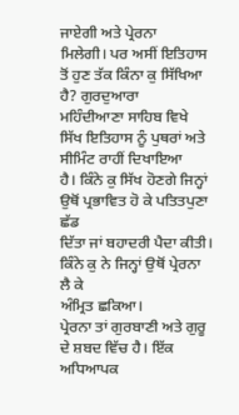ਜਾਏਗੀ ਅਤੇ ਪ੍ਰੇਰਨਾ
ਮਿਲੇਗੀ। ਪਰ ਅਸੀਂ ਇਤਿਹਾਸ ਤੋਂ ਹੁਣ ਤੱਕ ਕਿੰਨਾ ਕੁ ਸਿੱਖਿਆ ਹੈ? ਗੁਰਦੁਆਰਾ
ਮਹਿੰਦੀਆਣਾ ਸਾਹਿਬ ਵਿਖੇ ਸਿੱਖ ਇਤਿਹਾਸ ਨੂੰ ਪੁਥਰਾਂ ਅਤੇ ਸੀਮਿੰਟ ਰਾਹੀਂ ਦਿਖਾਇਆ
ਹੈ। ਕਿੰਨੇ ਕੁ ਸਿੱਖ ਹੋਣਗੇ ਜਿਨ੍ਹਾਂ ਉਥੋਂ ਪ੍ਰਭਾਵਿਤ ਹੋ ਕੇ ਪਤਿਤਪੁਣਾ ਛੱਡ
ਦਿੱਤਾ ਜਾਂ ਬਹਾਦਰੀ ਪੈਦਾ ਕੀਤੀ। ਕਿੰਨੇ ਕੁ ਨੇ ਜਿਨ੍ਹਾਂ ਉਥੋਂ ਪ੍ਰੇਰਨਾ ਲੈ ਕੇ
ਅੰਮ੍ਰਿਤ ਛਕਿਆ।
ਪ੍ਰੇਰਨਾ ਤਾਂ ਗੁਰਬਾਣੀ ਅਤੇ ਗੁਰੂ ਦੇ ਸ਼ਬਦ ਵਿੱਚ ਹੈ। ਇੱਕ
ਅਧਿਆਪਕ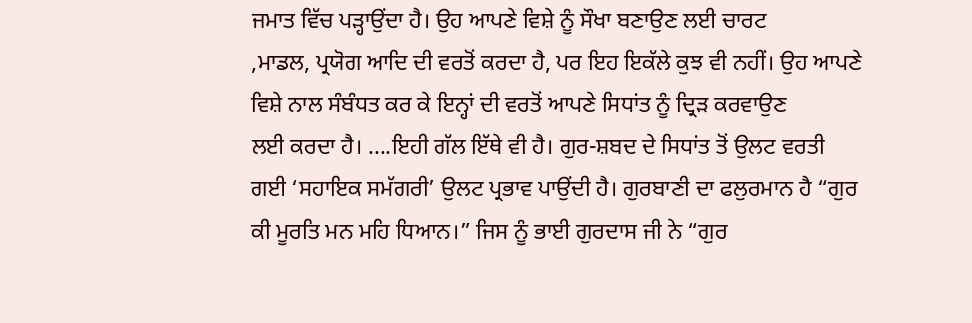ਜਮਾਤ ਵਿੱਚ ਪੜ੍ਹਾਉਂਦਾ ਹੈ। ਉਹ ਆਪਣੇ ਵਿਸ਼ੇ ਨੂੰ ਸੌਖਾ ਬਣਾਉਣ ਲਈ ਚਾਰਟ
,ਮਾਡਲ, ਪ੍ਰਯੋਗ ਆਦਿ ਦੀ ਵਰਤੋਂ ਕਰਦਾ ਹੈ, ਪਰ ਇਹ ਇਕੱਲੇ ਕੁਝ ਵੀ ਨਹੀਂ। ਉਹ ਆਪਣੇ
ਵਿਸ਼ੇ ਨਾਲ ਸੰਬੰਧਤ ਕਰ ਕੇ ਇਨ੍ਹਾਂ ਦੀ ਵਰਤੋਂ ਆਪਣੇ ਸਿਧਾਂਤ ਨੂੰ ਦ੍ਰਿੜ ਕਰਵਾਉਣ
ਲਈ ਕਰਦਾ ਹੈ। ....ਇਹੀ ਗੱਲ ਇੱਥੇ ਵੀ ਹੈ। ਗੁਰ-ਸ਼ਬਦ ਦੇ ਸਿਧਾਂਤ ਤੋਂ ਉਲਟ ਵਰਤੀ
ਗਈ ‘ਸਹਾਇਕ ਸਮੱਗਰੀ’ ਉਲਟ ਪ੍ਰਭਾਵ ਪਾਉਂਦੀ ਹੈ। ਗੁਰਬਾਣੀ ਦਾ ਫਲੁਰਮਾਨ ਹੈ “ਗੁਰ
ਕੀ ਮੂਰਤਿ ਮਨ ਮਹਿ ਧਿਆਨ।” ਜਿਸ ਨੂੰ ਭਾਈ ਗੁਰਦਾਸ ਜੀ ਨੇ “ਗੁਰ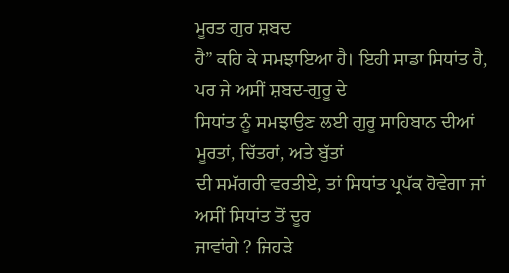ਮੂਰਤ ਗੁਰ ਸ਼ਬਦ
ਹੈ” ਕਹਿ ਕੇ ਸਮਝਾਇਆ ਹੈ। ਇਹੀ ਸਾਡਾ ਸਿਧਾਂਤ ਹੈ, ਪਰ ਜੇ ਅਸੀਂ ਸ਼ਬਦ-ਗੁਰੂ ਦੇ
ਸਿਧਾਂਤ ਨੂੰ ਸਮਝਾਉਣ ਲਈ ਗੁਰੂ ਸਾਹਿਬਾਨ ਦੀਆਂ ਮੂਰਤਾਂ, ਚਿੱਤਰਾਂ, ਅਤੇ ਬੁੱਤਾਂ
ਦੀ ਸਮੱਗਰੀ ਵਰਤੀਏ, ਤਾਂ ਸਿਧਾਂਤ ਪ੍ਰਪੱਕ ਹੋਵੇਗਾ ਜਾਂ ਅਸੀਂ ਸਿਧਾਂਤ ਤੋਂ ਦੂਰ
ਜਾਵਾਂਗੇ ? ਜਿਹੜੇ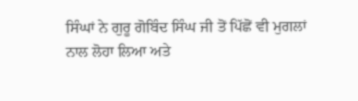ਸਿੰਘਾਂ ਨੇ ਗੁਰੂ ਗੋਬਿੰਦ ਸਿੰਘ ਜੀ ਤੋਂ ਪਿੱਛੋਂ ਵੀ ਮੁਗਲਾਂ
ਨਾਲ ਲੋਹਾ ਲਿਆ ਅਤੇ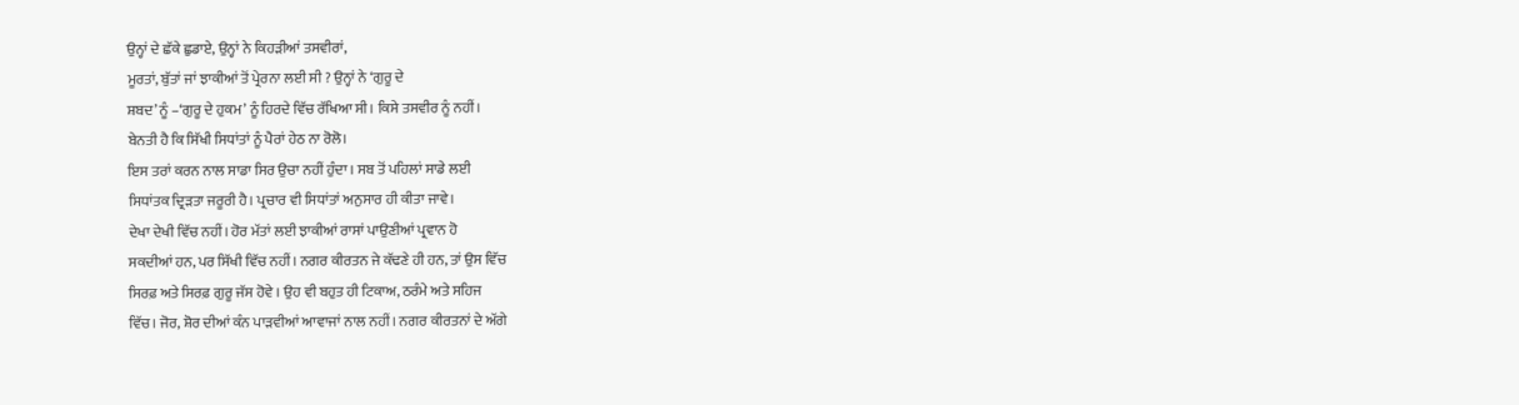ਉਨ੍ਹਾਂ ਦੇ ਛੱਕੇ ਛੁਡਾਏ, ਉਨ੍ਹਾਂ ਨੇ ਕਿਹੜੀਆਂ ਤਸਵੀਰਾਂ,
ਮੂਰਤਾਂ, ਬੁੱਤਾਂ ਜਾਂ ਝਾਕੀਆਂ ਤੋਂ ਪ੍ਰੇਰਨਾ ਲਈ ਸੀ ? ਉਨ੍ਹਾਂ ਨੇ ‘ਗੁਰੂ ਦੇ
ਸ਼ਬਦ’ ਨੂੰ –‘ਗੁਰੂ ਦੇ ਹੁਕਮ’ ਨੂੰ ਹਿਰਦੇ ਵਿੱਚ ਰੱਖਿਆ ਸੀ। ਕਿਸੇ ਤਸਵੀਰ ਨੂੰ ਨਹੀਂ।
ਬੇਨਤੀ ਹੈ ਕਿ ਸਿੱਖੀ ਸਿਧਾਂਤਾਂ ਨੂੰ ਪੈਰਾਂ ਹੇਠ ਨਾ ਰੋਲੋ।
ਇਸ ਤਰਾਂ ਕਰਨ ਨਾਲ ਸਾਡਾ ਸਿਰ ਉਚਾ ਨਹੀਂ ਹੁੰਦਾ। ਸਬ ਤੋਂ ਪਹਿਲਾਂ ਸਾਡੇ ਲਈ
ਸਿਧਾਂਤਕ ਦ੍ਰਿੜਤਾ ਜਰੂਰੀ ਹੈ। ਪ੍ਰਚਾਰ ਵੀ ਸਿਧਾਂਤਾਂ ਅਨੁਸਾਰ ਹੀ ਕੀਤਾ ਜਾਵੇ।
ਦੇਖਾ ਦੇਖੀ ਵਿੱਚ ਨਹੀਂ। ਹੋਰ ਮੱਤਾਂ ਲਈ ਝਾਕੀਆਂ ਰਾਸਾਂ ਪਾਉਣੀਆਂ ਪ੍ਰਵਾਨ ਹੋ
ਸਕਦੀਆਂ ਹਨ, ਪਰ ਸਿੱਖੀ ਵਿੱਚ ਨਹੀਂ। ਨਗਰ ਕੀਰਤਨ ਜੇ ਕੱਢਣੇ ਹੀ ਹਨ, ਤਾਂ ਉਸ ਵਿੱਚ
ਸਿਰਫ਼ ਅਤੇ ਸਿਰਫ਼ ਗੁਰੂ ਜੱਸ ਹੋਵੇ । ਉਹ ਵੀ ਬਹੁਤ ਹੀ ਟਿਕਾਅ, ਠਰੰਮੇ ਅਤੇ ਸਹਿਜ
ਵਿੱਚ। ਜੋਰ, ਸ਼ੋਰ ਦੀਆਂ ਕੰਨ ਪਾੜਵੀਆਂ ਆਵਾਜਾਂ ਨਾਲ ਨਹੀਂ। ਨਗਰ ਕੀਰਤਨਾਂ ਦੇ ਅੱਗੇ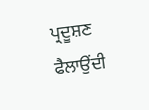ਪ੍ਰਦੂਸ਼ਣ ਫੈਲਾਉਂਦੀ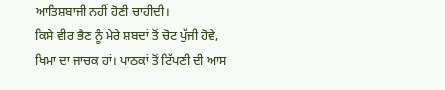ਆਤਿਸ਼ਬਾਜੀ ਨਹੀਂ ਹੋਣੀ ਚਾਹੀਦੀ।
ਕਿਸੇ ਵੀਰ ਭੈਣ ਨੂੰ ਮੇਰੇ ਸ਼ਬਦਾਂ ਤੋਂ ਚੋਟ ਪੁੱਜੀ ਹੋਵੇ,
ਖਿਮਾ ਦਾ ਜਾਚਕ ਹਾਂ। ਪਾਠਕਾਂ ਤੋਂ ਟਿੱਪਣੀ ਦੀ ਆਸ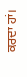ਕਰਦਾ ਹਾਂ।